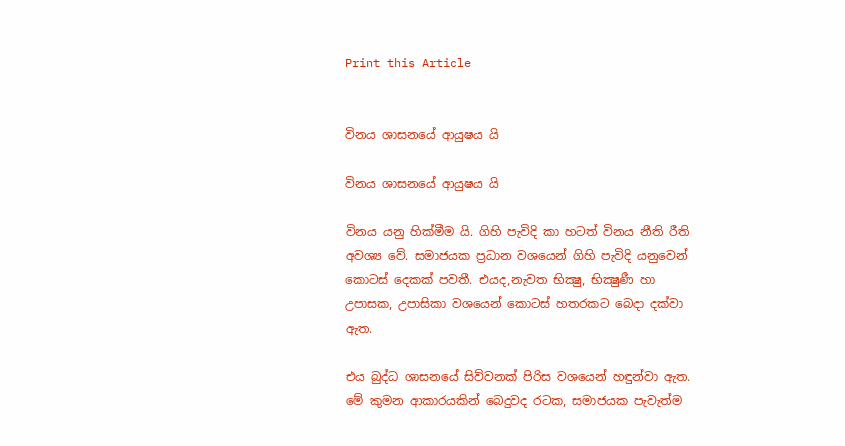Print this Article


විනය ශාසනයේ ආයුෂය යි

විනය ශාසනයේ ආයුෂය යි

විනය යනු හික්මීම යි. ගිහි පැවිදි කා හටත් විනය නීති රීති අවශ්‍ය වේ. සමාජයක ප්‍රධාන වශයෙන් ගිහි පැවිදි යනුවෙන් කොටස් දෙකක් පවතී. එයද,නැවත භික්‍ෂු, භික්‍ෂුණී හා උපාසක, උපාසිකා වශයෙන් කොටස් හතරකට බෙදා දක්වා ඇත.

එය බුද්ධ ශාසනයේ සිව්වනක් පිරිස වශයෙන් හඳුන්වා ඇත. මේ කුමන ආකාරයකින් බෙදුවද රටක, සමාජයක පැවැත්ම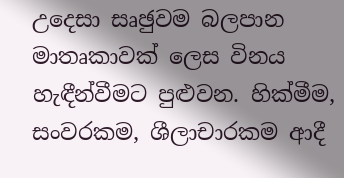උදෙසා සෘඡුවම බලපාන මාතෘකාවක් ලෙස විනය හැඳීන්වීමට පුළුවන. හික්මීම, සංවරකම, ශීලාචාරකම ආදී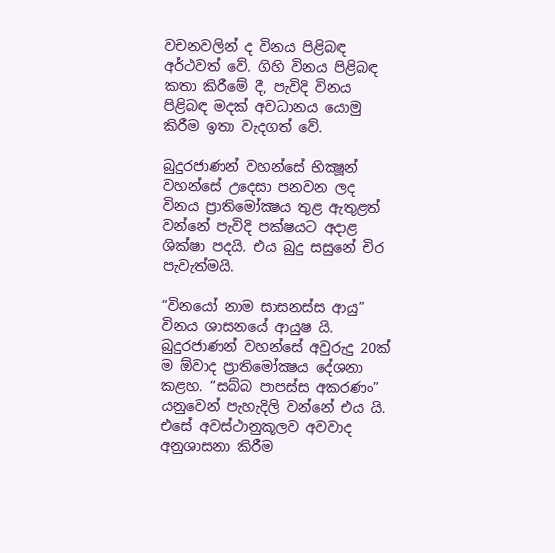වචනවලින් ද විනය පිළිබඳ අර්ථවත් වේ. ගිහි විනය පිළිබඳ කතා කිරීමේ දී, පැවිදි විනය පිළිබඳ මදක් අවධානය යොමු කිරීම ඉතා වැදගත් වේ.

බුදුරජාණන් වහන්සේ භික්‍ෂූන් වහන්සේ උදෙසා පනවන ලද විනය ප්‍රාතිමෝක්‍ෂය තුළ ඇතුළත් වන්නේ පැවිදි පක්ෂයට අදාළ ශික්ෂා පදයි. එය බුදු සසුනේ චිර පැවැත්මයි.

“විනයෝ නාම සාසනස්ස ආයු” විනය ශාසනයේ ආයුෂ යි. බුදුරජාණන් වහන්සේ අවුරුදු 20ක් ම ඕවාද ප්‍රාතිමෝක්‍ෂය දේශනා කළහ. “සබ්බ පාපස්ස අකරණං” යනුවෙන් පැහැදිලි වන්නේ එය යි. එසේ අවස්ථානුකූලව අවවාද අනුශාසනා කිරීම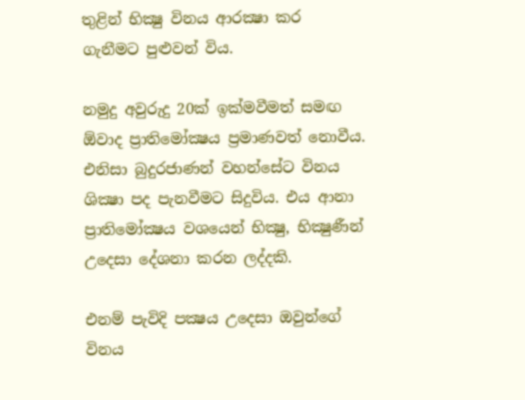තුළින් භික්‍ෂු විනය ආරක්‍ෂා කර ගැනීමට පුළුවන් විය.

නමුදු අවුරුදු 20ක් ඉක්මවීමත් සමඟ ඕවාද ප්‍රාතිමෝක්‍ෂය ප්‍රමාණවත් නොවීය. එනිසා බුදුරජාණන් වහන්සේට විනය ශික්‍ෂා පද පැනවීමට සිදුවිය. එය ආනා ප්‍රාතිමෝක්‍ෂය වශයෙන් භික්‍ෂු, භික්‍ෂුණීන් උදෙසා දේශනා කරන ලද්දකි.

එනම් පැවිදි පක්‍ෂය උදෙසා ඔවුන්ගේ විනය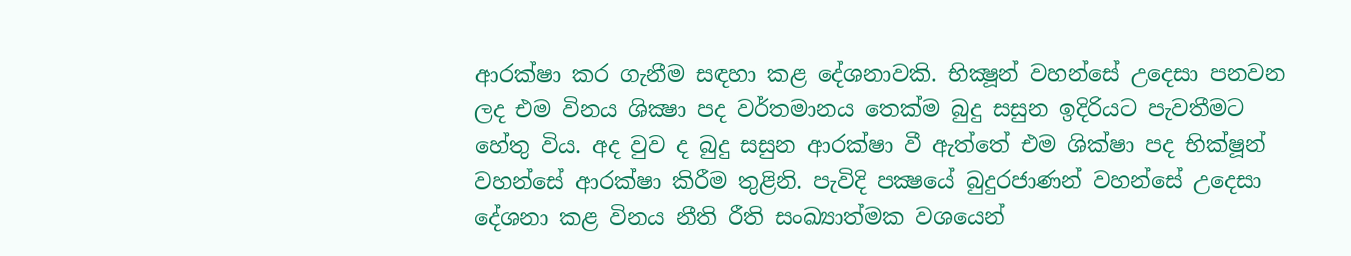ආරක්ෂා කර ගැනීම සඳහා කළ දේශනාවකි. භික්‍ෂූන් වහන්සේ උදෙසා පනවන ලද එම විනය ශික්‍ෂා පද වර්තමානය තෙක්ම බුදු සසුන ඉදිරියට පැවතීමට හේතු විය. අද වුව ද බුදු සසුන ආරක්ෂා වී ඇත්තේ එම ශික්ෂා පද භික්ෂූන් වහන්සේ ආරක්ෂා කිරීම තුළිනි. පැවිදි පක්‍ෂයේ බුදුරජාණන් වහන්සේ උදෙසා දේශනා කළ විනය නීති රීති සංඛ්‍යාත්මක වශයෙන්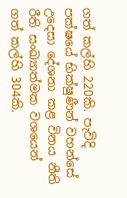ගත් කල්හි 220කි. පැවිදි පක්ෂයේ භික්ෂුණීන් වහන්සේ උදෙසා දේශනා කළ විනය නීති රීති සංඛ්‍යාත්මක වශයෙන් ගත් කල්හි 304කි.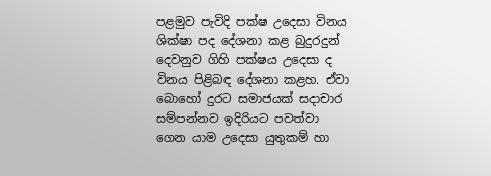පළමුව පැවිදි පක්ෂ උදෙසා විනය ශික්ෂා පද දේශනා කළ බුදුරදුන් දෙවනුව ගිහි පක්ෂය උදෙසා ද විනය පිළිබඳ දේශනා කළහ. ඒවා බොහෝ දුරට සමාජයක් සදාචාර සම්පන්නව ඉදිරියට පවත්වා ගෙන යාම උදෙසා යුතුකම් හා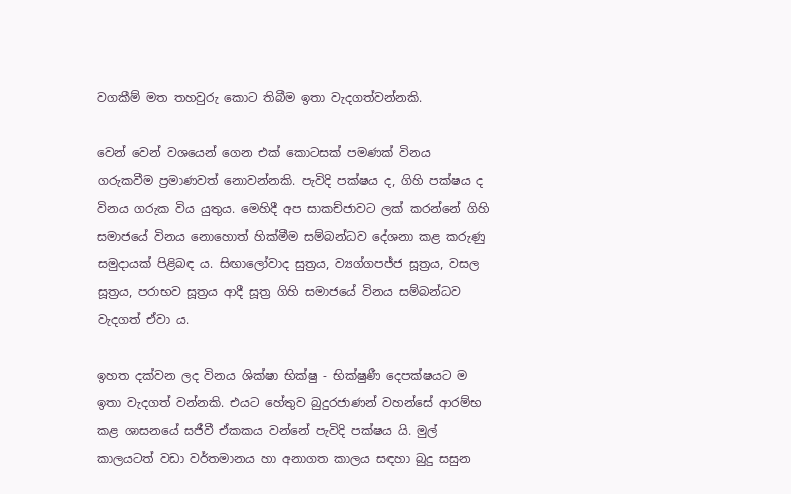වගකීම් මත තහවුරු කොට තිබීම ඉතා වැදගත්වන්නකි.

වෙන් වෙන් වශයෙන් ගෙන එක් කොටසක් පමණක් විනය ගරුකවීම ප්‍රමාණවත් නොවන්නකි. පැවිදි පක්ෂය ද, ගිහි පක්ෂය ද විනය ගරුක විය යුතුය. මෙහිදී අප සාකච්ජාවට ලක් කරන්නේ ගිහි සමාජයේ විනය නොහොත් හික්මීම සම්බන්ධව දේශනා කළ කරුණු සමුදායක් පිළිබඳ ය. සිඟාලෝවාද සුත්‍රය, ව්‍යග්ගපජ්ජ සූත්‍රය, වසල සූත්‍රය, පරාභව සූත්‍රය ආදී සූත්‍ර ගිහි සමාජයේ විනය සම්බන්ධව වැදගත් ඒවා ය.

ඉහත දක්වන ලද විනය ශික්ෂා භික්ෂු - භික්ෂුණී දෙපක්ෂයට ම ඉතා වැදගත් වන්නකි. එයට හේතුව බුදුරජාණන් වහන්සේ ආරම්භ කළ ශාසනයේ සජීවී ඒකකය වන්නේ පැවිදි පක්ෂය යි. මුල් කාලයටත් වඩා වර්තමානය හා අනාගත කාලය සඳහා බුදු සසුන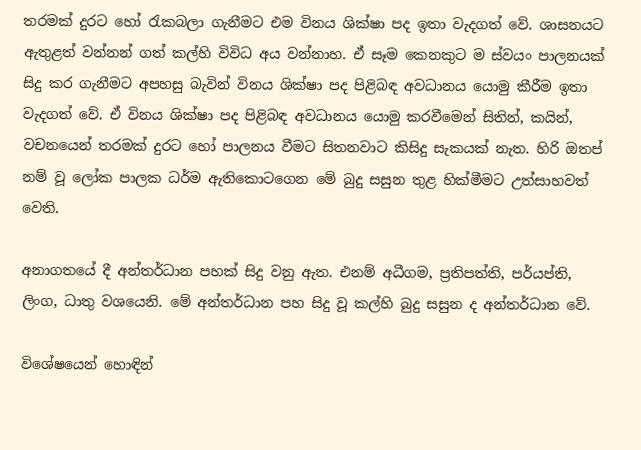තරමක් දුරට හෝ රැකබලා ගැනීමට එම විනය ශික්ෂා පද ඉතා වැදගත් වේ. ශාසනයට ඇතුළත් වන්නන් ගත් කල්හි විවිධ අය වන්නාහ. ඒ සෑම කෙනකුට ම ස්වයං පාලනයක් සිදු කර ගැනීමට අපහසු බැවින් විනය ශික්ෂා පද පිළිබඳ අවධානය යොමු කීරීම ඉතා වැදගත් වේ. ඒ විනය ශික්ෂා පද පිළිබඳ අවධානය යොමු කරවීමෙන් සිතින්, කයින්, වචනයෙන් තරමක් දුරට හෝ පාලනය වීමට සිතනවාට කිසිදු සැකයක් නැත. හිරි ඔතප් නම් වූ ලෝක පාලක ධර්ම ඇතිකොටගෙන මේ බුදු සසුන තුළ හික්මීමට උත්සාහවත් වෙති.

අනාගතයේ දී අන්තර්ධාන පහක් සිදු වනු ඇත. එනම් අධීගම, ප්‍රතිපත්ති, පර්යප්ති, ලිංග, ධාතු වශයෙනි. මේ අන්තර්ධාන පහ සිදු වූ කල්හි බුදු සසුන ද අන්තර්ධාන වේ.

විශේෂයෙන් හොඳින්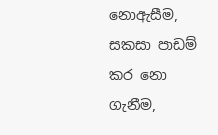නොඇසීම, සකසා පාඩම් කර නො ගැනීම,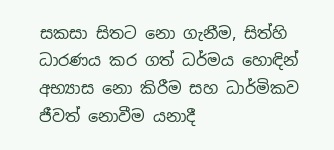සකසා සිතට නො ගැනීම, සිත්හි ධාරණය කර ගත් ධර්මය හොඳින් අභ්‍යාස නො කිරීම සහ ධාර්මිකව ජීවත් නොවීම යනාදී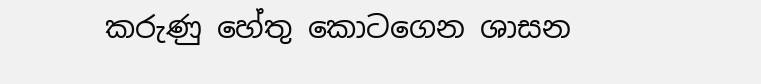කරුණු හේතු කොටගෙන ශාසන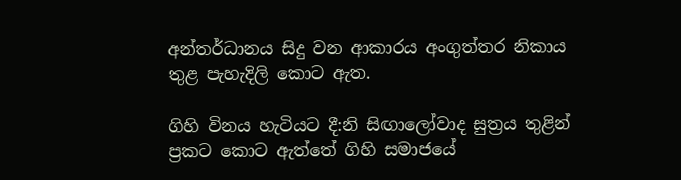අන්තර්ධානය සිදු වන ආකාරය අංගුත්තර නිකාය තුළ පැහැදිලි කොට ඇත.

ගිහි විනය හැටියට දී:නි සිඟාලෝවාද සුත්‍රය තුළින් ප්‍රකට කොට ඇත්තේ ගිහි සමාජයේ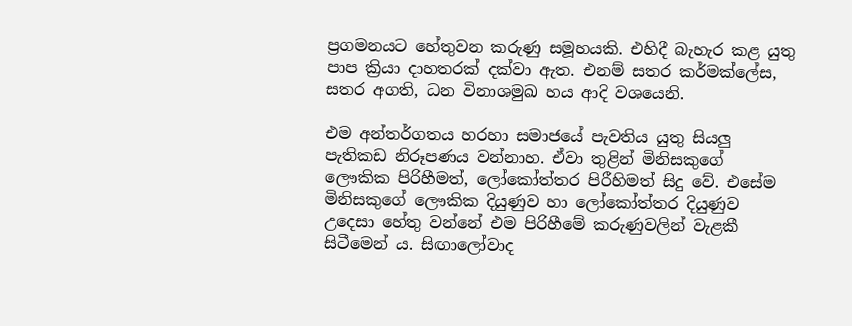ප්‍රගමනයට හේතුවන කරුණු සමූහයකි. එහිදී බැහැර කළ යුතු පාප ක්‍රියා දාහතරක් දක්වා ඇත. එනම් සතර කර්මක්ලේස, සතර අගති, ධන විනාශමුඛ හය ආදි වශයෙනි.

එම අන්තර්ගතය හරහා සමාජයේ පැවතිය යුතු සියලු පැතිකඩ නිරූපණය වන්නාහ. ඒවා තුළින් මිනිසකුගේ ලෞකික පිරිහීමත්, ලෝකෝත්තර පිරීහිමත් සිදු වේ. එසේම මිනිසකුගේ ලෞකික දියුණුව හා ලෝකෝත්තර දියුණුව උදෙසා හේතු වන්නේ එම පිරිහීමේ කරුණුවලින් වැළකී සිටීමෙන් ය. සිඟාලෝවාද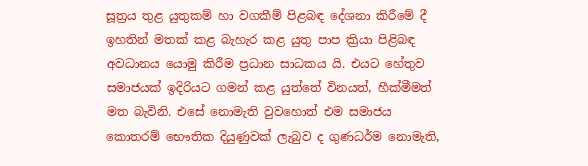සූත්‍රය තුළ යුතුකම් හා වගකීම් පිළබඳ දේශනා කිරීමේ දී ඉහතින් මතක් කළ බැහැර කළ යුතු පාප ක්‍රියා පිළිබඳ අවධානය යොමු කිරීම ප්‍රධාන සාධකය යි. එයට හේතුව සමාජයක් ඉදිරියට ගමන් කළ යුත්තේ විනයත්, හීක්මීමත් මත බැවිනි. එසේ නොමැති වුවහොත් එම සමාජය කොතරම් භෞතික දියුණුවක් ලැබුව ද ගුණධර්ම නොමැති,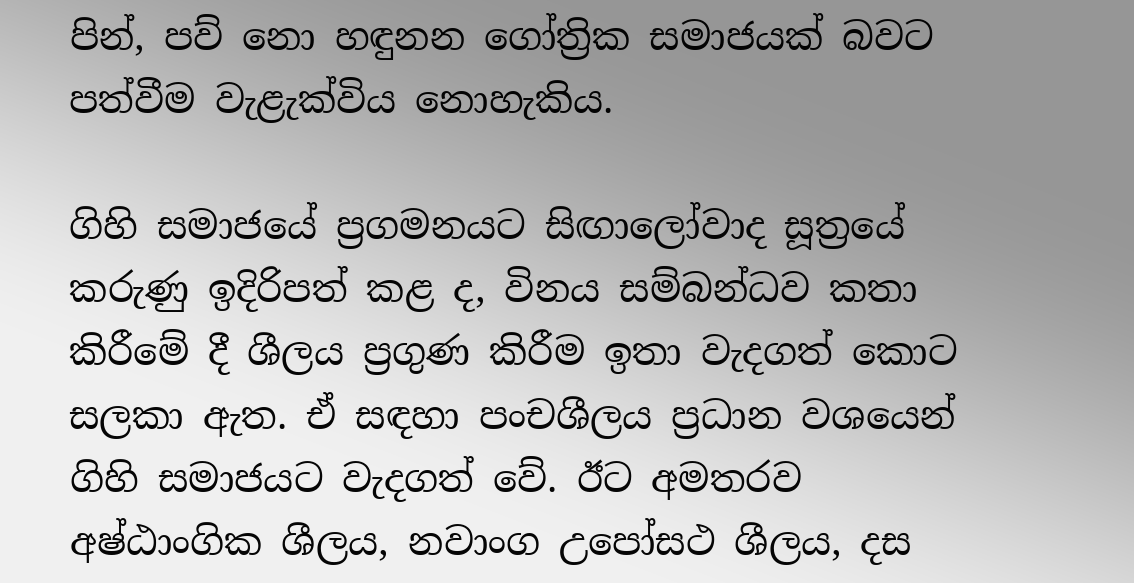පින්, පව් නො හඳුනන ගෝත්‍රික සමාජයක් බවට පත්වීම වැළැක්විය නොහැකිය.

ගිහි සමාජයේ ප්‍රගමනයට සිඟාලෝවාද සූත්‍රයේ කරුණු ඉදිරිපත් කළ ද, විනය සම්බන්ධව කතා කිරීමේ දී ශීලය ප්‍රගුණ කිරීම ඉතා වැදගත් කොට සලකා ඇත. ඒ සඳහා පංචශීලය ප්‍රධාන වශයෙන් ගිහි සමාජයට වැදගත් වේ. ඊට අමතරව අෂ්ඨාංගික ශීලය, නවාංග උපෝසථ ශීලය, දස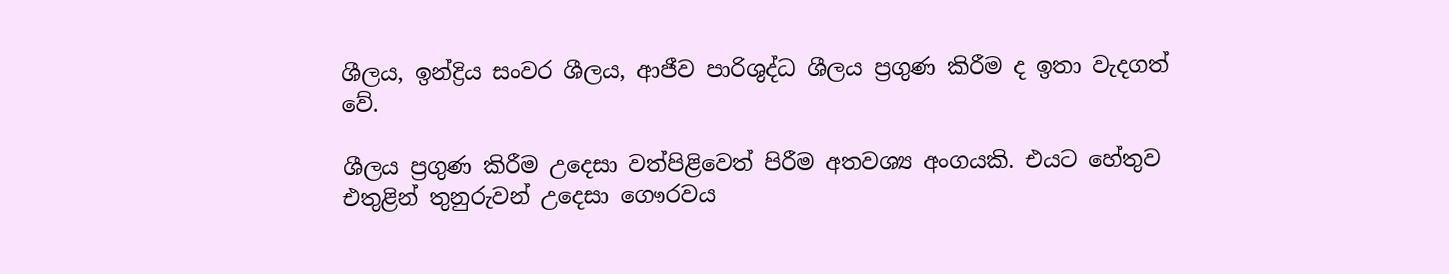ශීලය, ඉන්ද්‍රිය සංවර ශීලය, ආජීව පාරිශුද්ධ ශීලය ප්‍රගුණ කිරීම ද ඉතා වැදගත් වේ.

ශීලය ප්‍රගුණ කිරීම උදෙසා වත්පිළිවෙත් පිරීම අතවශ්‍ය අංගයකි. එයට හේතුව එතුළින් තුනුරුවන් උදෙසා ගෞරවය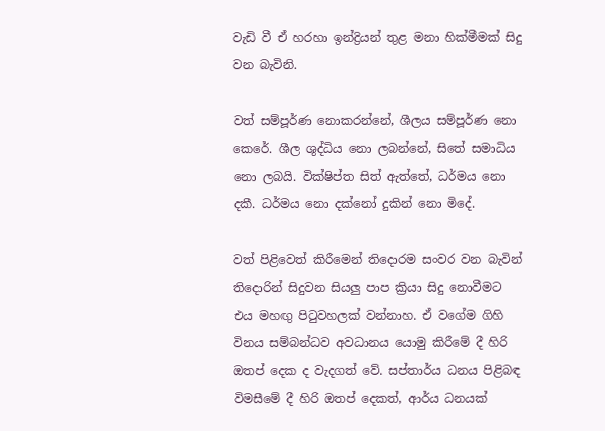වැඩි වී ඒ හරහා ඉන්ද්‍රියන් තුළ මනා හික්මීමක් සිදු වන බැවිනි.

වත් සම්පූර්ණ නොකරන්නේ, ශීලය සම්පූර්ණ නො කෙරේ. ශීල ශුද්ධිය නො ලබන්නේ, සිතේ සමාධිය නො ලබයි. වික්ෂිප්ත සිත් ඇත්තේ, ධර්මය නො දකී. ධර්මය නො දක්නෝ දුකින් නො මිදේ.

වත් පිළිවෙත් කිරීමෙන් තිදොරම සංවර වන බැවින් තිදොරින් සිදුවන සියලු පාප ක්‍රියා සිදු නොවීමට එය මහඟු පිටුවහලක් වන්නාහ. ඒ වගේම ගිහි විනය සම්බන්ධව අවධානය යොමු කිරීමේ දී හිරි ඔතප් දෙක ද වැදගත් වේ. සප්තාර්ය ධනය පිළිබඳ විමසීමේ දී හිරි ඔතප් දෙකත්, ආර්ය ධනයක්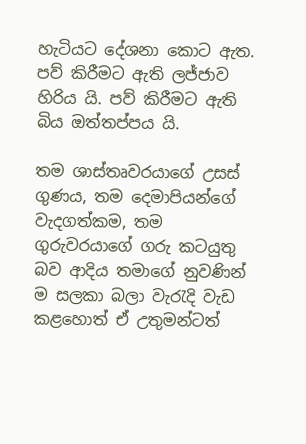හැටියට දේශනා කොට ඇත. පව් කිරීමට ඇති ලජ්ජාව හිරිය යි. පව් කිරීමට ඇති බිය ඔත්තප්පය යි.

තම ශාස්තෘවරයාගේ උසස් ගුණය, තම දෙමාපියන්ගේ වැදගත්කම, තම ගුරුවරයාගේ ගරු කටයුතු බව ආදිය තමාගේ නුවණින් ම සලකා බලා වැරැදි වැඩ කළහොත් ඒ උතුමන්ටත්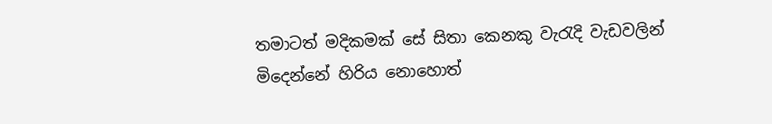තමාටත් මදිකමක් සේ සිතා කෙනකු වැරැදි වැඩවලින් මිදෙන්නේ හිරිය නොහොත්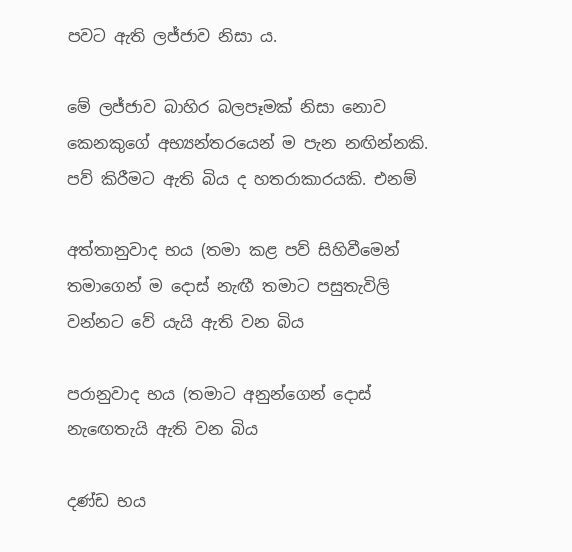පවට ඇති ලජ්ජාව නිසා ය.

මේ ලජ්ජාව බාහිර බලපෑමක් නිසා නොව කෙනකුගේ අභ්‍යන්තරයෙන් ම පැන නඟින්නකි. පව් කිරීමට ඇති බිය ද හතරාකාරයකි. එනම්

අත්තානුවාද භය (තමා කළ පව් සිහිවීමෙන් තමාගෙන් ම දොස් නැඟී තමාට පසුතැවිලි වන්නට වේ යැයි ඇති වන බිය

පරානුවාද භය (තමාට අනුන්ගෙන් දොස් නැඟෙතැයි ඇති වන බිය

දණ්ඩ භය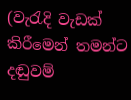(වැරැදි වැඩක් කිරීමෙන් තමන්ට දඬුවම්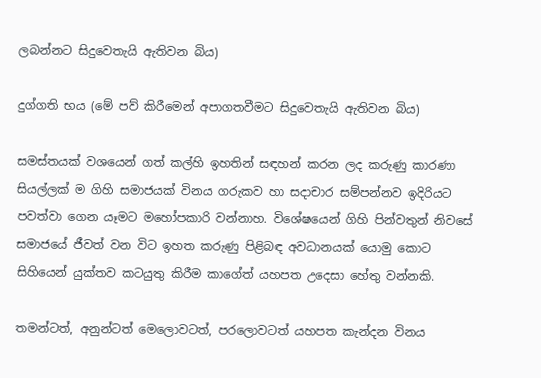ලබන්නට සිදුවෙතැයි ඇතිවන බිය)

දුග්ගති භය (මේ පව් කිරීමෙන් අපාගතවීමට සිදුවෙතැයි ඇතිවන බිය)

සමස්තයක් වශයෙන් ගත් කල්හි ඉහතින් සඳහන් කරන ලද කරුණු කාරණා සියල්ලක් ම ගිහි සමාජයක් විනය ගරුකව හා සදාචාර සම්පන්නව ඉදිරියට පවත්වා ගෙන යෑමට මහෝපකාරි වන්නාහ. විශේෂයෙන් ගිහි පින්වතුන් නිවසේ සමාජයේ ජීවත් වන විට ඉහත කරුණු පිළිබඳ අවධානයක් යොමු කොට සිහියෙන් යුක්තව කටයුතු කිරීම කාගේත් යහපත උදෙසා හේතු වන්නකි.

තමන්ටත්, අනුන්ටත් මෙලොවටත්, පරලොවටත් යහපත කැන්දන විනය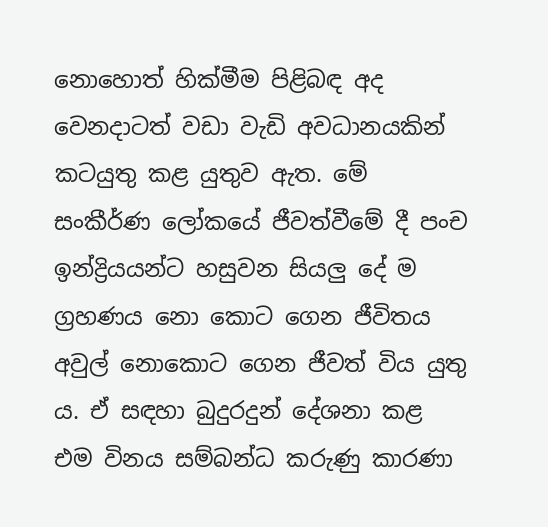නොහොත් හික්මීම පිළිබඳ අද වෙනදාටත් වඩා වැඩි අවධානයකින් කටයුතු කළ යුතුව ඇත. මේ සංකීර්ණ ලෝකයේ ජීවත්වීමේ දී පංච ඉන්ද්‍රියයන්ට හසුවන සියලු දේ ම ග්‍රහණය නො කොට ගෙන ජීවිතය අවුල් නොකොට ගෙන ජීවත් විය යුතු ය. ඒ සඳහා බුදුරදුන් දේශනා කළ එම විනය සම්බන්ධ කරුණු කාරණා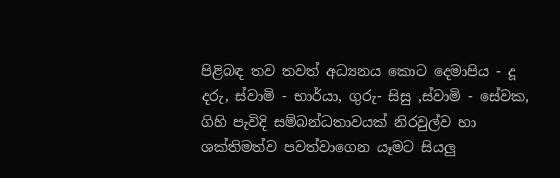පිළිබඳ තව තවත් අධ්‍යනය කොට දෙමාපිය - දූ දරු, ස්වාමි - භාර්යා, ගුරු- සිසු ,ස්වාමි - සේවක, ගිහි පැවිදි සම්බන්ධතාවයක් නිරවුල්ව හා ශක්තිමත්ව පවත්වාගෙන යෑමට සියලු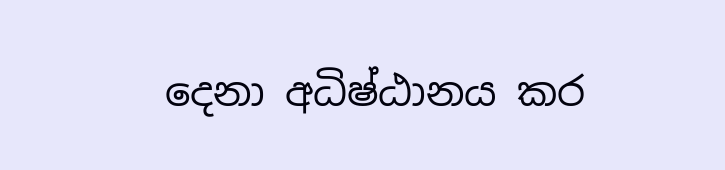දෙනා අධිෂ්ඨානය කර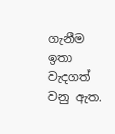ගැනීම ඉතා වැදගත් වනු ඇත.